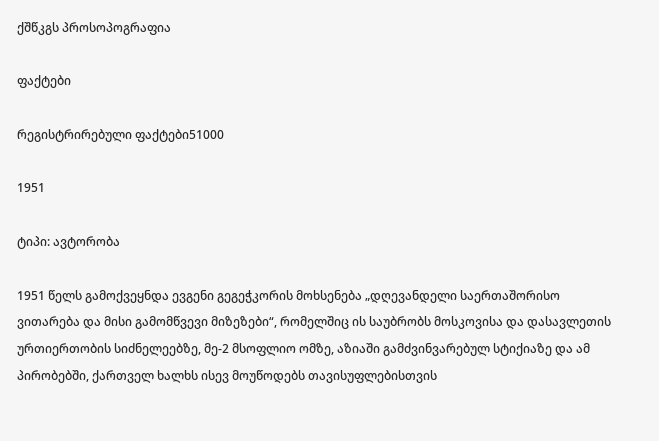ქშწკგს პროსოპოგრაფია

ფაქტები

რეგისტრირებული ფაქტები51000

1951

ტიპი: ავტორობა

1951 წელს გამოქვეყნდა ევგენი გეგეჭკორის მოხსენება „დღევანდელი საერთაშორისო ვითარება და მისი გამომწვევი მიზეზები“, რომელშიც ის საუბრობს მოსკოვისა და დასავლეთის ურთიერთობის სიძნელეებზე, მე-2 მსოფლიო ომზე, აზიაში გამძვინვარებულ სტიქიაზე და ამ პირობებში, ქართველ ხალხს ისევ მოუწოდებს თავისუფლებისთვის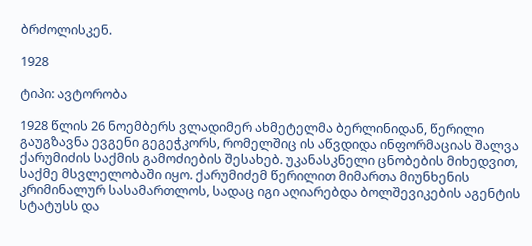ბრძოლისკენ.

1928

ტიპი: ავტორობა

1928 წლის 26 ნოემბერს ვლადიმერ ახმეტელმა ბერლინიდან, წერილი გაუგზავნა ევგენი გეგეჭკორს, რომელშიც ის აწვდიდა ინფორმაციას შალვა ქარუმიძის საქმის გამოძიების შესახებ. უკანასკნელი ცნობების მიხედვით, საქმე მსვლელობაში იყო. ქარუმიძემ წერილით მიმართა მიუნხენის კრიმინალურ სასამართლოს, სადაც იგი აღიარებდა ბოლშევიკების აგენტის სტატუსს და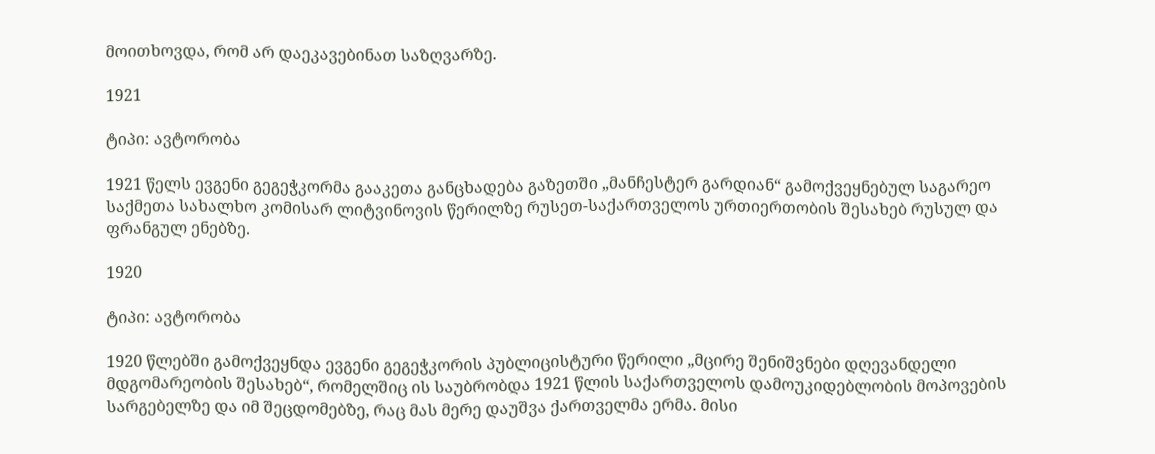მოითხოვდა, რომ არ დაეკავებინათ საზღვარზე.

1921

ტიპი: ავტორობა

1921 წელს ევგენი გეგეჭკორმა გააკეთა განცხადება გაზეთში „მანჩესტერ გარდიან“ გამოქვეყნებულ საგარეო საქმეთა სახალხო კომისარ ლიტვინოვის წერილზე რუსეთ-საქართველოს ურთიერთობის შესახებ რუსულ და ფრანგულ ენებზე.

1920

ტიპი: ავტორობა

1920 წლებში გამოქვეყნდა ევგენი გეგეჭკორის პუბლიცისტური წერილი „მცირე შენიშვნები დღევანდელი მდგომარეობის შესახებ“, რომელშიც ის საუბრობდა 1921 წლის საქართველოს დამოუკიდებლობის მოპოვების სარგებელზე და იმ შეცდომებზე, რაც მას მერე დაუშვა ქართველმა ერმა. მისი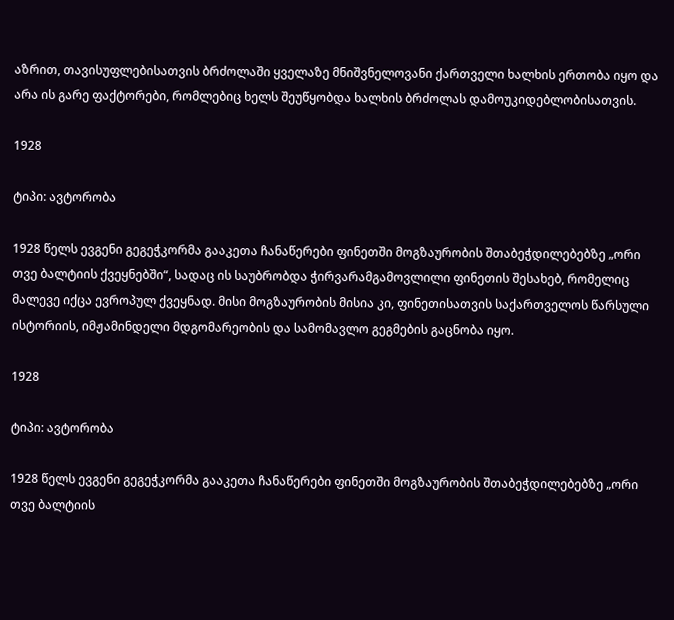აზრით, თავისუფლებისათვის ბრძოლაში ყველაზე მნიშვნელოვანი ქართველი ხალხის ერთობა იყო და არა ის გარე ფაქტორები, რომლებიც ხელს შეუწყობდა ხალხის ბრძოლას დამოუკიდებლობისათვის.

1928

ტიპი: ავტორობა

1928 წელს ევგენი გეგეჭკორმა გააკეთა ჩანაწერები ფინეთში მოგზაურობის შთაბეჭდილებებზე „ორი თვე ბალტიის ქვეყნებში“, სადაც ის საუბრობდა ჭირვარამგამოვლილი ფინეთის შესახებ, რომელიც მალევე იქცა ევროპულ ქვეყნად. მისი მოგზაურობის მისია კი, ფინეთისათვის საქართველოს წარსული ისტორიის, იმჟამინდელი მდგომარეობის და სამომავლო გეგმების გაცნობა იყო.

1928

ტიპი: ავტორობა

1928 წელს ევგენი გეგეჭკორმა გააკეთა ჩანაწერები ფინეთში მოგზაურობის შთაბეჭდილებებზე „ორი თვე ბალტიის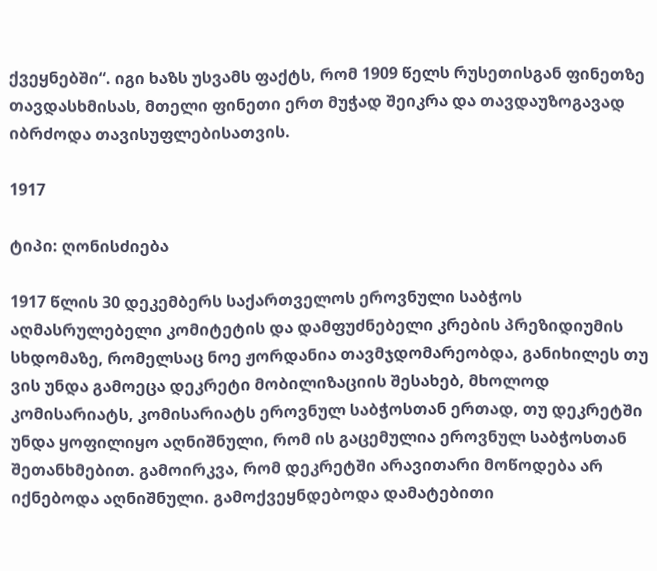ქვეყნებში“. იგი ხაზს უსვამს ფაქტს, რომ 1909 წელს რუსეთისგან ფინეთზე თავდასხმისას, მთელი ფინეთი ერთ მუჭად შეიკრა და თავდაუზოგავად იბრძოდა თავისუფლებისათვის.

1917

ტიპი: ღონისძიება

1917 წლის 30 დეკემბერს საქართველოს ეროვნული საბჭოს აღმასრულებელი კომიტეტის და დამფუძნებელი კრების პრეზიდიუმის სხდომაზე, რომელსაც ნოე ჟორდანია თავმჯდომარეობდა, განიხილეს თუ ვის უნდა გამოეცა დეკრეტი მობილიზაციის შესახებ, მხოლოდ კომისარიატს, კომისარიატს ეროვნულ საბჭოსთან ერთად, თუ დეკრეტში უნდა ყოფილიყო აღნიშნული, რომ ის გაცემულია ეროვნულ საბჭოსთან შეთანხმებით. გამოირკვა, რომ დეკრეტში არავითარი მოწოდება არ იქნებოდა აღნიშნული. გამოქვეყნდებოდა დამატებითი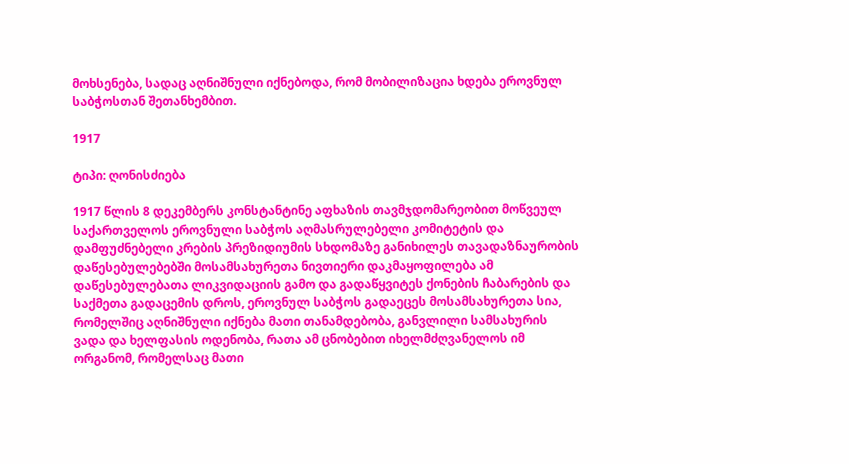მოხსენება, სადაც აღნიშნული იქნებოდა, რომ მობილიზაცია ხდება ეროვნულ საბჭოსთან შეთანხემბით.

1917

ტიპი: ღონისძიება

1917 წლის 8 დეკემბერს კონსტანტინე აფხაზის თავმჯდომარეობით მოწვეულ საქართველოს ეროვნული საბჭოს აღმასრულებელი კომიტეტის და დამფუძნებელი კრების პრეზიდიუმის სხდომაზე განიხილეს თავადაზნაურობის დაწესებულებებში მოსამსახურეთა ნივთიერი დაკმაყოფილება ამ დაწესებულებათა ლიკვიდაციის გამო და გადაწყვიტეს ქონების ჩაბარების და საქმეთა გადაცემის დროს, ეროვნულ საბჭოს გადაეცეს მოსამსახურეთა სია, რომელშიც აღნიშნული იქნება მათი თანამდებობა, განვლილი სამსახურის ვადა და ხელფასის ოდენობა, რათა ამ ცნობებით იხელმძღვანელოს იმ ორგანომ, რომელსაც მათი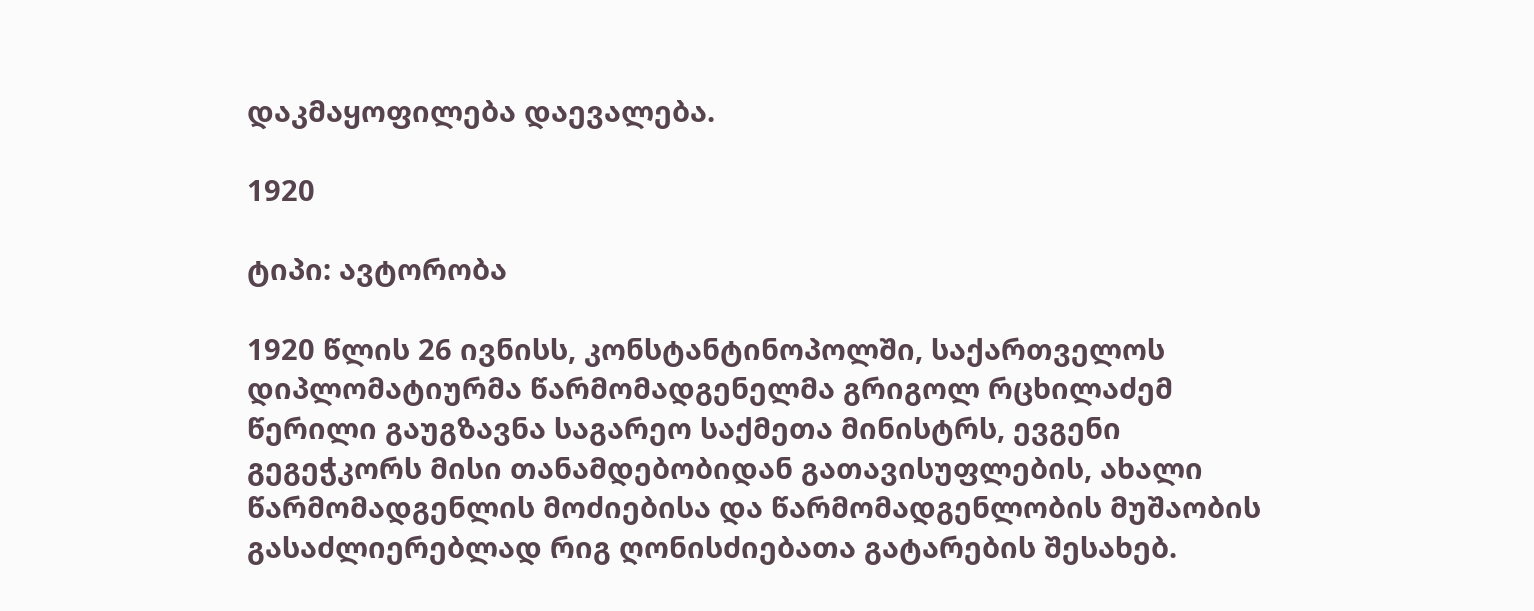დაკმაყოფილება დაევალება.

1920

ტიპი: ავტორობა

1920 წლის 26 ივნისს, კონსტანტინოპოლში, საქართველოს დიპლომატიურმა წარმომადგენელმა გრიგოლ რცხილაძემ წერილი გაუგზავნა საგარეო საქმეთა მინისტრს, ევგენი გეგეჭკორს მისი თანამდებობიდან გათავისუფლების, ახალი წარმომადგენლის მოძიებისა და წარმომადგენლობის მუშაობის გასაძლიერებლად რიგ ღონისძიებათა გატარების შესახებ.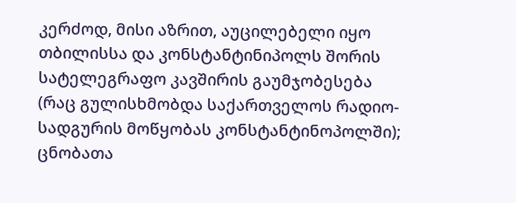კერძოდ, მისი აზრით, აუცილებელი იყო თბილისსა და კონსტანტინიპოლს შორის სატელეგრაფო კავშირის გაუმჯობესება (რაც გულისხმობდა საქართველოს რადიო-სადგურის მოწყობას კონსტანტინოპოლში); ცნობათა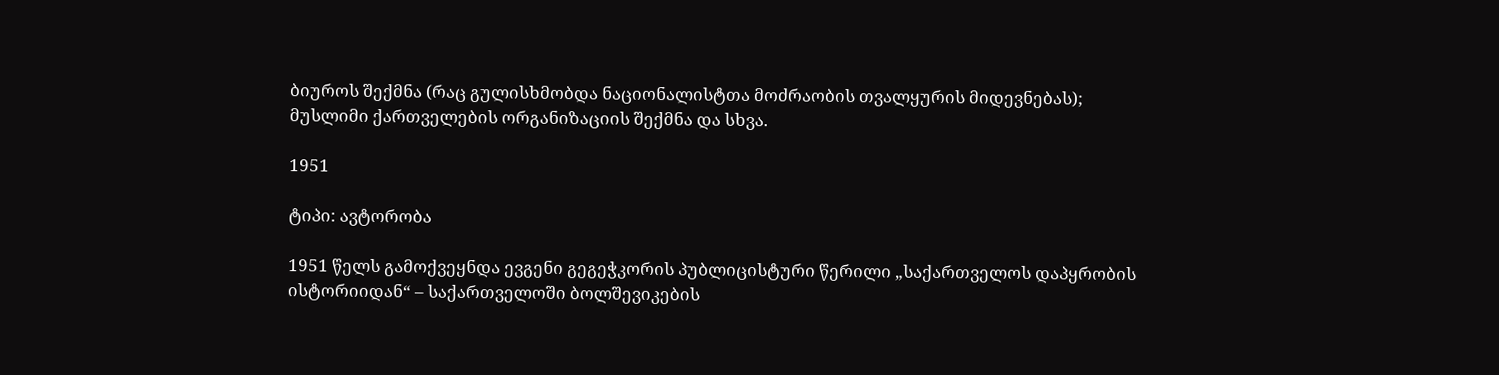ბიუროს შექმნა (რაც გულისხმობდა ნაციონალისტთა მოძრაობის თვალყურის მიდევნებას); მუსლიმი ქართველების ორგანიზაციის შექმნა და სხვა.

1951

ტიპი: ავტორობა

1951 წელს გამოქვეყნდა ევგენი გეგეჭკორის პუბლიცისტური წერილი „საქართველოს დაპყრობის ისტორიიდან“ – საქართველოში ბოლშევიკების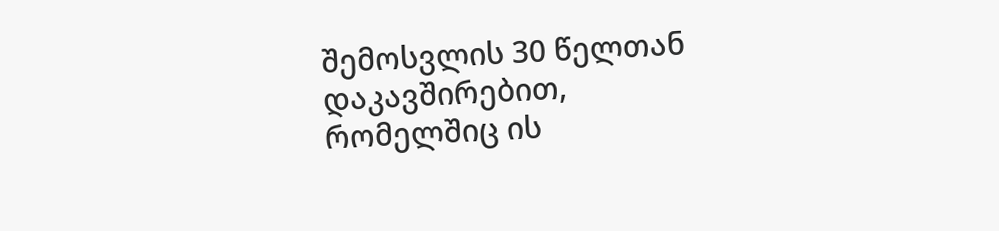შემოსვლის 30 წელთან დაკავშირებით, რომელშიც ის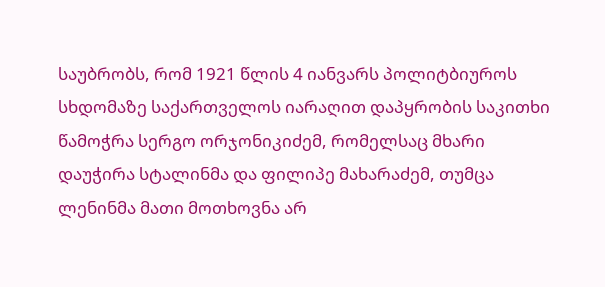საუბრობს, რომ 1921 წლის 4 იანვარს პოლიტბიუროს სხდომაზე საქართველოს იარაღით დაპყრობის საკითხი წამოჭრა სერგო ორჯონიკიძემ, რომელსაც მხარი დაუჭირა სტალინმა და ფილიპე მახარაძემ, თუმცა ლენინმა მათი მოთხოვნა არ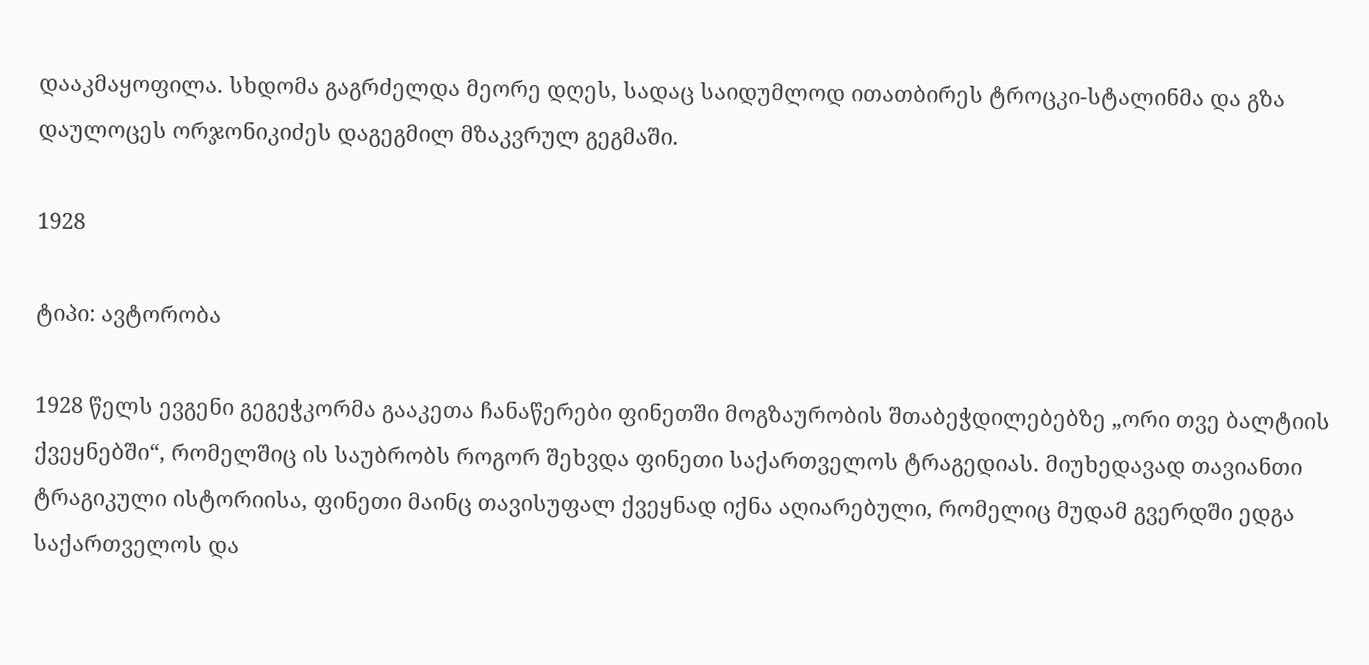დააკმაყოფილა. სხდომა გაგრძელდა მეორე დღეს, სადაც საიდუმლოდ ითათბირეს ტროცკი-სტალინმა და გზა დაულოცეს ორჯონიკიძეს დაგეგმილ მზაკვრულ გეგმაში.

1928

ტიპი: ავტორობა

1928 წელს ევგენი გეგეჭკორმა გააკეთა ჩანაწერები ფინეთში მოგზაურობის შთაბეჭდილებებზე „ორი თვე ბალტიის ქვეყნებში“, რომელშიც ის საუბრობს როგორ შეხვდა ფინეთი საქართველოს ტრაგედიას. მიუხედავად თავიანთი ტრაგიკული ისტორიისა, ფინეთი მაინც თავისუფალ ქვეყნად იქნა აღიარებული, რომელიც მუდამ გვერდში ედგა საქართველოს და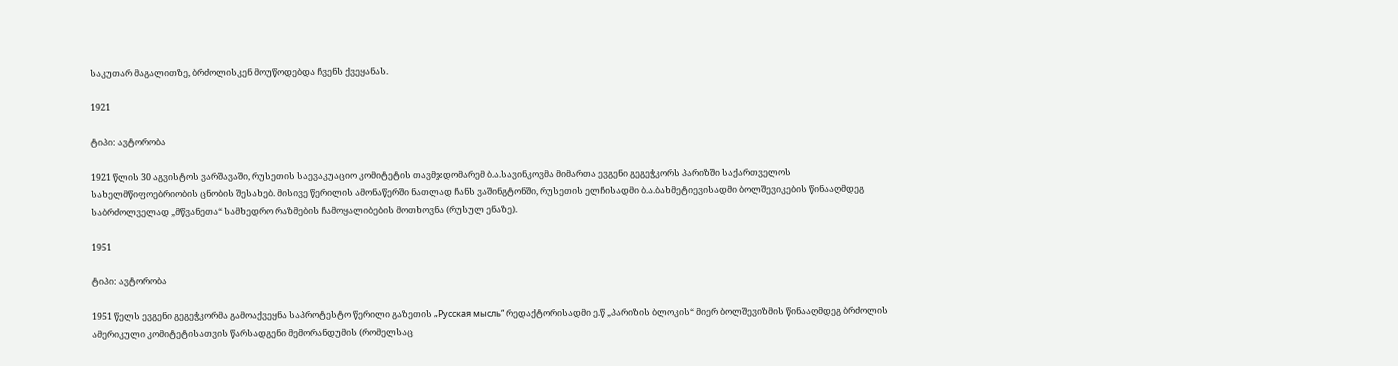საკუთარ მაგალითზე, ბრძოლისკენ მოუწოდებდა ჩვენს ქვეყანას.

1921

ტიპი: ავტორობა

1921 წლის 30 აგვისტოს ვარშავაში, რუსეთის საევაკუაციო კომიტეტის თავმჯდომარემ ბ.ა.სავინკოვმა მიმართა ევგენი გეგეჭკორს პარიზში საქართველოს სახელმწიფოებრიობის ცნობის შესახებ. მისივე წერილის ამონაწერში ნათლად ჩანს ვაშინგტონში, რუსეთის ელჩისადმი ბ.ა.ბახმეტიევისადმი ბოლშევიკების წინააღმდეგ საბრძოლველად „მწვანეთა“ სამხედრო რაზმების ჩამოყალიბების მოთხოვნა (რუსულ ენაზე).

1951

ტიპი: ავტორობა

1951 წელს ევგენი გეგეჭკორმა გამოაქვეყნა საპროტესტო წერილი გაზეთის „Русская мысль“ რედაქტორისადმი ე.წ „პარიზის ბლოკის“ მიერ ბოლშევიზმის წინააღმდეგ ბრძოლის ამერიკული კომიტეტისათვის წარსადგენი მემორანდუმის (რომელსაც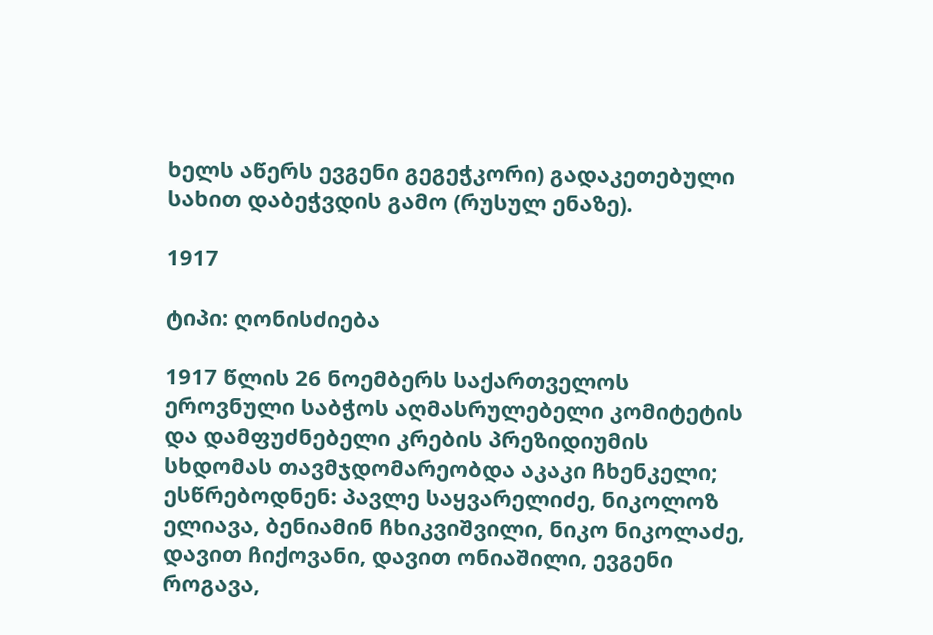ხელს აწერს ევგენი გეგეჭკორი) გადაკეთებული სახით დაბეჭვდის გამო (რუსულ ენაზე).

1917

ტიპი: ღონისძიება

1917 წლის 26 ნოემბერს საქართველოს ეროვნული საბჭოს აღმასრულებელი კომიტეტის და დამფუძნებელი კრების პრეზიდიუმის სხდომას თავმჯდომარეობდა აკაკი ჩხენკელი; ესწრებოდნენ: პავლე საყვარელიძე, ნიკოლოზ ელიავა, ბენიამინ ჩხიკვიშვილი, ნიკო ნიკოლაძე, დავით ჩიქოვანი, დავით ონიაშილი, ევგენი როგავა,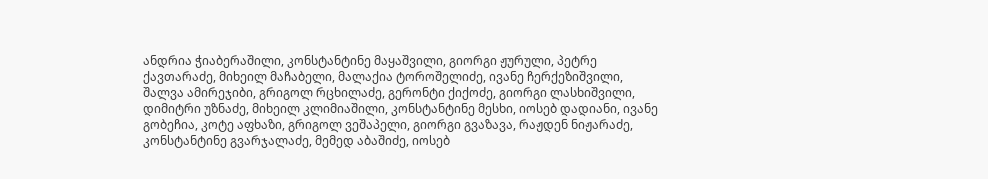ანდრია ჭიაბერაშილი, კონსტანტინე მაყაშვილი, გიორგი ჟურული, პეტრე ქავთარაძე, მიხეილ მაჩაბელი, მალაქია ტოროშელიძე, ივანე ჩერქეზიშვილი, შალვა ამირეჯიბი, გრიგოლ რცხილაძე, გერონტი ქიქოძე, გიორგი ლასხიშვილი, დიმიტრი უზნაძე, მიხეილ კლიმიაშილი, კონსტანტინე მესხი, იოსებ დადიანი, ივანე გობეჩია, კოტე აფხაზი, გრიგოლ ვეშაპელი, გიორგი გვაზავა, რაჟდენ ნიჟარაძე, კონსტანტინე გვარჯალაძე, მემედ აბაშიძე, იოსებ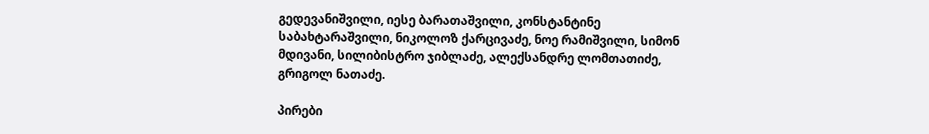გედევანიშვილი, იესე ბარათაშვილი, კონსტანტინე საბახტარაშვილი, ნიკოლოზ ქარცივაძე, ნოე რამიშვილი, სიმონ მდივანი, სილიბისტრო ჯიბლაძე, ალექსანდრე ლომთათიძე, გრიგოლ ნათაძე.

პირები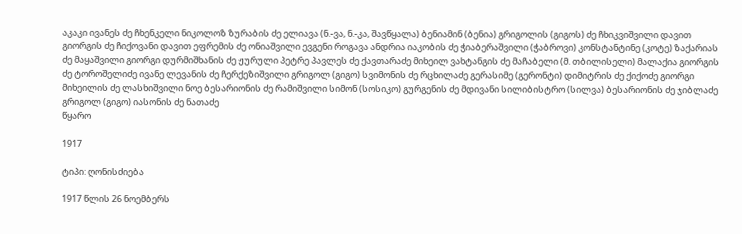აკაკი ივანეს ძე ჩხენკელი ნიკოლოზ ზურაბის ძე ელიავა (ნ.-ვა, ნ.-კა, შავწყალა) ბენიამინ (ბენია) გრიგოლის (გიგოს) ძე ჩხიკვიშვილი დავით გიორგის ძე ჩიქოვანი დავით ეფრემის ძე ონიაშვილი ევგენი როგავა ანდრია იაკობის ძე ჭიაბერაშვილი (ჭაბროვი) კონსტანტინე (კოტე) ზაქარიას ძე მაყაშვილი გიორგი დურმიშხანის ძე ჟურული პეტრე პავლეს ძე ქავთარაძე მიხეილ ვახტანგის ძე მაჩაბელი (მ. თბილისელი) მალაქია გიორგის ძე ტოროშელიძე ივანე ლევანის ძე ჩერქეზიშვილი გრიგოლ (გიგო) სვიმონის ძე რცხილაძე გერასიმე (გერონტი) დიმიტრის ძე ქიქოძე გიორგი მიხეილის ძე ლასხიშვილი ნოე ბესარიონის ძე რამიშვილი სიმონ (სოსიკო) გურგენის ძე მდივანი სილიბისტრო (სილვა) ბესარიონის ძე ჯიბლაძე გრიგოლ (გიგო) იასონის ძე ნათაძე
წყარო

1917

ტიპი: ღონისძიება

1917 წლის 26 ნოემბერს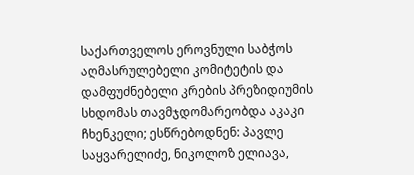საქართველოს ეროვნული საბჭოს აღმასრულებელი კომიტეტის და დამფუძნებელი კრების პრეზიდიუმის სხდომას თავმჯდომარეობდა აკაკი ჩხენკელი; ესწრებოდნენ: პავლე საყვარელიძე, ნიკოლოზ ელიავა,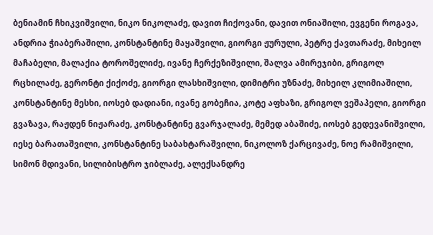ბენიამინ ჩხიკვიშვილი, ნიკო ნიკოლაძე, დავით ჩიქოვანი, დავით ონიაშილი, ევგენი როგავა, ანდრია ჭიაბერაშილი, კონსტანტინე მაყაშვილი, გიორგი ჟურული, პეტრე ქავთარაძე, მიხეილ მაჩაბელი, მალაქია ტოროშელიძე, ივანე ჩერქეზიშვილი, შალვა ამირეჯიბი, გრიგოლ რცხილაძე, გერონტი ქიქოძე, გიორგი ლასხიშვილი, დიმიტრი უზნაძე, მიხეილ კლიმიაშილი, კონსტანტინე მესხი, იოსებ დადიანი, ივანე გობეჩია, კოტე აფხაზი, გრიგოლ ვეშაპელი, გიორგი გვაზავა, რაჟდენ ნიჟარაძე, კონსტანტინე გვარჯალაძე, მემედ აბაშიძე, იოსებ გედევანიშვილი, იესე ბარათაშვილი, კონსტანტინე საბახტარაშვილი, ნიკოლოზ ქარცივაძე, ნოე რამიშვილი, სიმონ მდივანი, სილიბისტრო ჯიბლაძე, ალექსანდრე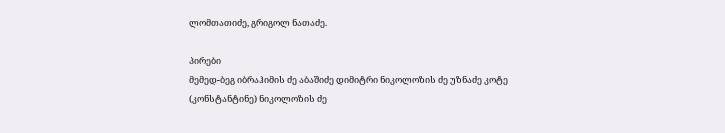ლომთათიძე, გრიგოლ ნათაძე.

პირები
მემედ-ბეგ იბრაჰიმის ძე აბაშიძე დიმიტრი ნიკოლოზის ძე უზნაძე კოტე (კონსტანტინე) ნიკოლოზის ძე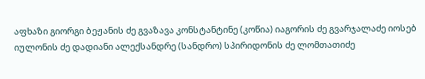აფხაზი გიორგი ბეჟანის ძე გვაზავა კონსტანტინე (კოწია) იაგორის ძე გვარჯალაძე იოსებ იულონის ძე დადიანი ალექსანდრე (სანდრო) სპირიდონის ძე ლომთათიძე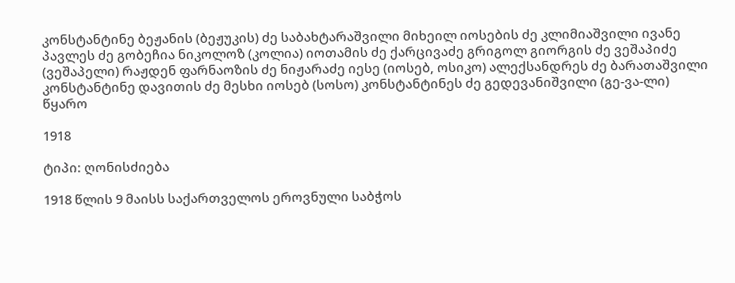კონსტანტინე ბეჟანის (ბეჟუკის) ძე საბახტარაშვილი მიხეილ იოსების ძე კლიმიაშვილი ივანე პავლეს ძე გობეჩია ნიკოლოზ (კოლია) იოთამის ძე ქარცივაძე გრიგოლ გიორგის ძე ვეშაპიძე (ვეშაპელი) რაჟდენ ფარნაოზის ძე ნიჟარაძე იესე (იოსებ, ოსიკო) ალექსანდრეს ძე ბარათაშვილი კონსტანტინე დავითის ძე მესხი იოსებ (სოსო) კონსტანტინეს ძე გედევანიშვილი (გე-ვა-ლი)
წყარო

1918

ტიპი: ღონისძიება

1918 წლის 9 მაისს საქართველოს ეროვნული საბჭოს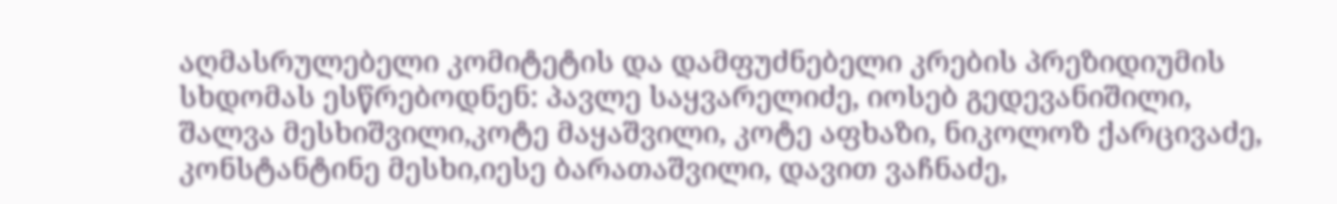აღმასრულებელი კომიტეტის და დამფუძნებელი კრების პრეზიდიუმის სხდომას ესწრებოდნენ: პავლე საყვარელიძე, იოსებ გედევანიშილი, შალვა მესხიშვილი,კოტე მაყაშვილი, კოტე აფხაზი, ნიკოლოზ ქარცივაძე, კონსტანტინე მესხი,იესე ბარათაშვილი, დავით ვაჩნაძე,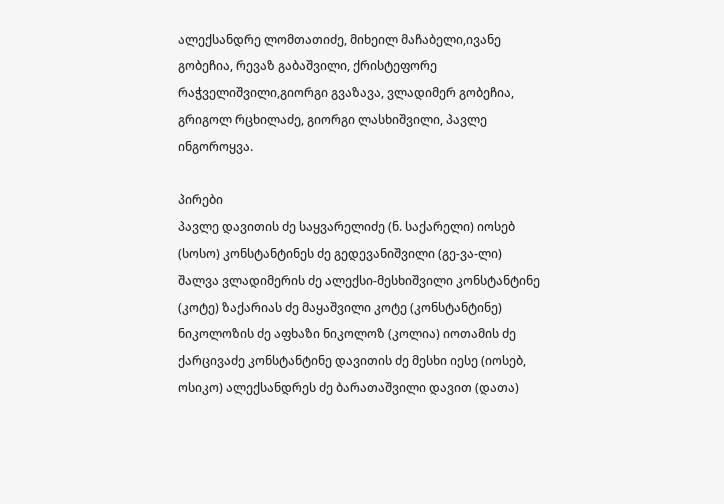ალექსანდრე ლომთათიძე, მიხეილ მაჩაბელი,ივანე გობეჩია, რევაზ გაბაშვილი, ქრისტეფორე რაჭველიშვილი,გიორგი გვაზავა, ვლადიმერ გობეჩია, გრიგოლ რცხილაძე, გიორგი ლასხიშვილი, პავლე ინგოროყვა.

პირები
პავლე დავითის ძე საყვარელიძე (ნ. საქარელი) იოსებ (სოსო) კონსტანტინეს ძე გედევანიშვილი (გე-ვა-ლი) შალვა ვლადიმერის ძე ალექსი-მესხიშვილი კონსტანტინე (კოტე) ზაქარიას ძე მაყაშვილი კოტე (კონსტანტინე) ნიკოლოზის ძე აფხაზი ნიკოლოზ (კოლია) იოთამის ძე ქარცივაძე კონსტანტინე დავითის ძე მესხი იესე (იოსებ, ოსიკო) ალექსანდრეს ძე ბარათაშვილი დავით (დათა)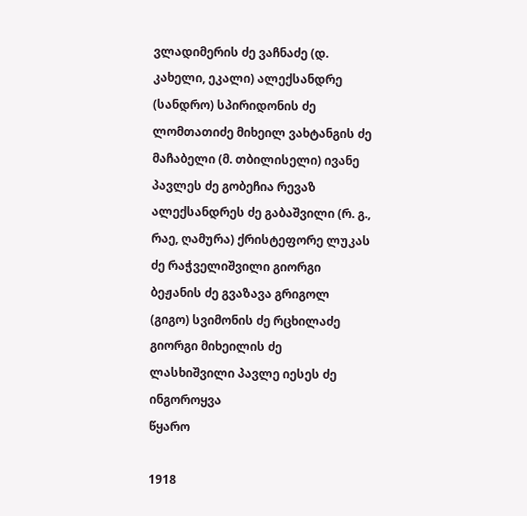ვლადიმერის ძე ვაჩნაძე (დ. კახელი, ეკალი) ალექსანდრე (სანდრო) სპირიდონის ძე ლომთათიძე მიხეილ ვახტანგის ძე მაჩაბელი (მ. თბილისელი) ივანე პავლეს ძე გობეჩია რევაზ ალექსანდრეს ძე გაბაშვილი (რ. გ., რაე, ღამურა) ქრისტეფორე ლუკას ძე რაჭველიშვილი გიორგი ბეჟანის ძე გვაზავა გრიგოლ (გიგო) სვიმონის ძე რცხილაძე გიორგი მიხეილის ძე ლასხიშვილი პავლე იესეს ძე ინგოროყვა
წყარო

1918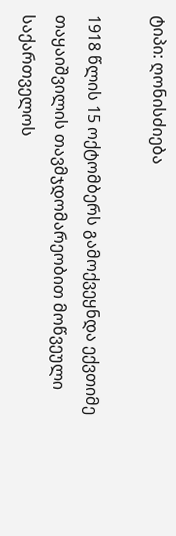ტიპი: ღონისძიება

1918 წლის 15 ოქტომბერს გამოქვეყნდა ექვთიმე თაყაიშვილის თავმჯდომარეობით მოწვეული საქართველოს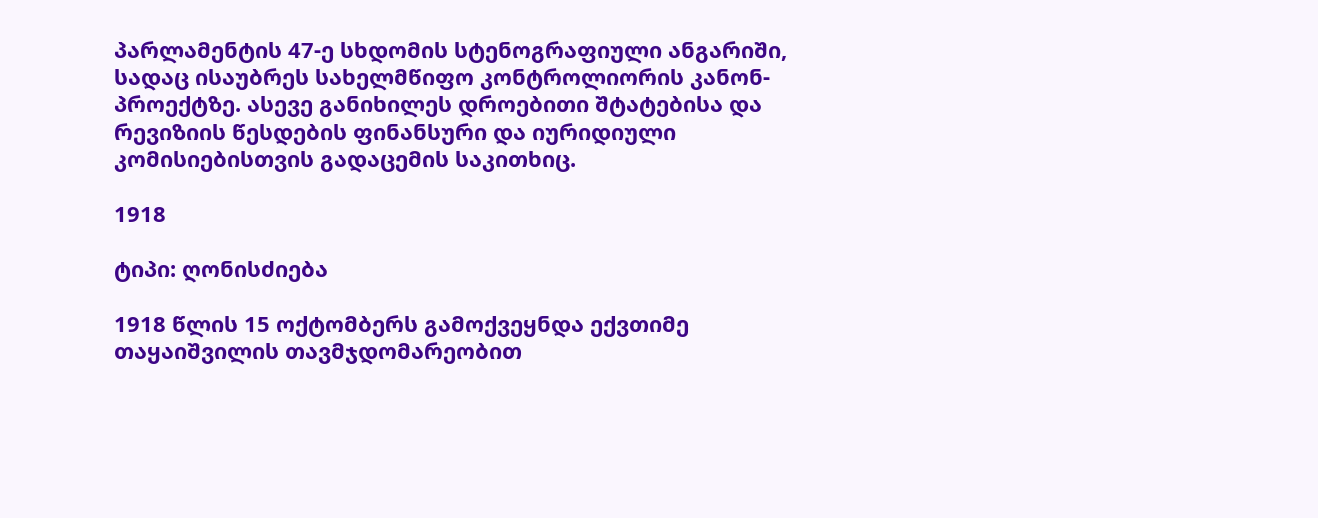პარლამენტის 47-ე სხდომის სტენოგრაფიული ანგარიში, სადაც ისაუბრეს სახელმწიფო კონტროლიორის კანონ-პროექტზე. ასევე განიხილეს დროებითი შტატებისა და რევიზიის წესდების ფინანსური და იურიდიული კომისიებისთვის გადაცემის საკითხიც.

1918

ტიპი: ღონისძიება

1918 წლის 15 ოქტომბერს გამოქვეყნდა ექვთიმე თაყაიშვილის თავმჯდომარეობით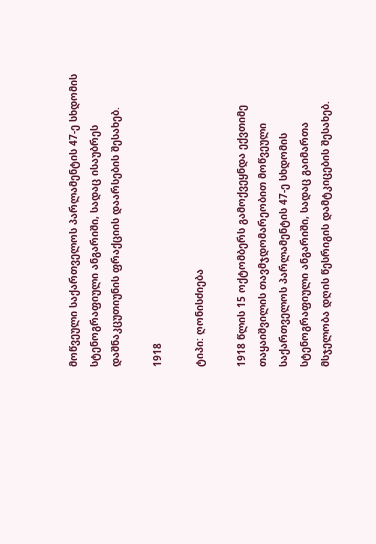მოწვეული საქართველოს პარლამენტის 47-ე სხდომის სტენოგრაფიული ანგარიში, სადაც ისაუბრეს დაშნაკცუთიუნის ფრაქციის დაარსების შესახებ.

1918

ტიპი: ღონისძიება

1918 წლის 15 ოქტომბერს გამოქვეყნდა ექვთიმე თაყაიშვილის თავმჯდომარეობით მოწვეული საქართველოს პარლამენტის 47-ე სხდომის სტენოგრაფიული ანგარიში, სადაც გაიმართა მსჯელობა დღის წესრიგის დამტკიცების შესახებ.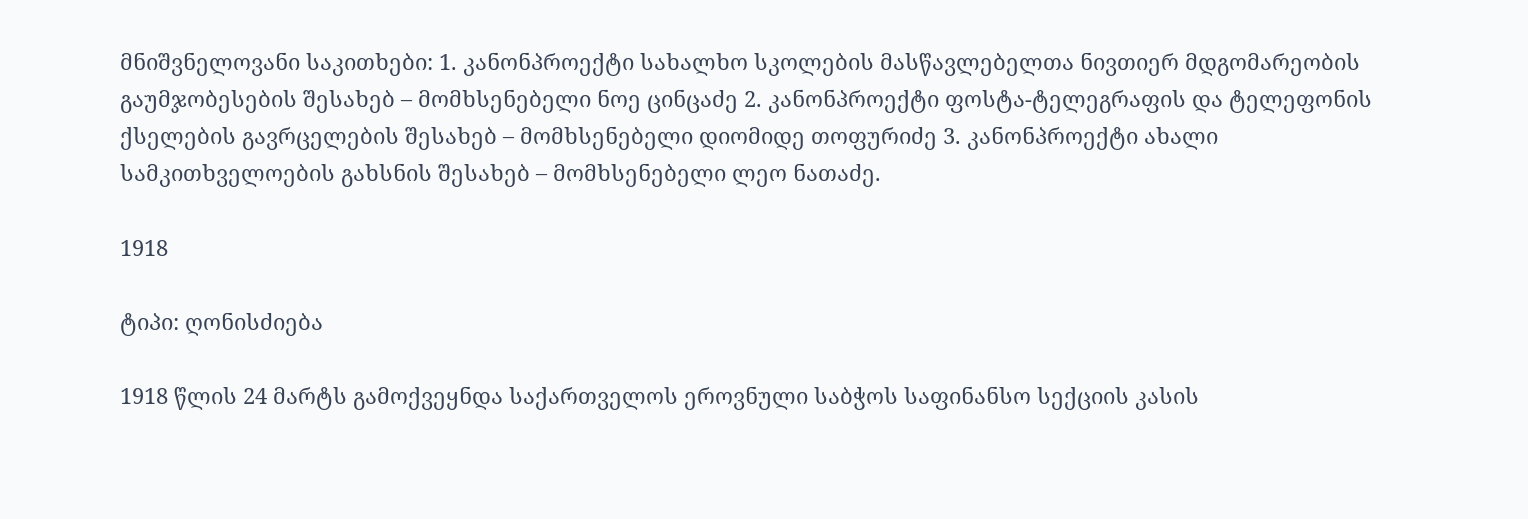მნიშვნელოვანი საკითხები: 1. კანონპროექტი სახალხო სკოლების მასწავლებელთა ნივთიერ მდგომარეობის გაუმჯობესების შესახებ – მომხსენებელი ნოე ცინცაძე 2. კანონპროექტი ფოსტა-ტელეგრაფის და ტელეფონის ქსელების გავრცელების შესახებ – მომხსენებელი დიომიდე თოფურიძე 3. კანონპროექტი ახალი სამკითხველოების გახსნის შესახებ – მომხსენებელი ლეო ნათაძე.

1918

ტიპი: ღონისძიება

1918 წლის 24 მარტს გამოქვეყნდა საქართველოს ეროვნული საბჭოს საფინანსო სექციის კასის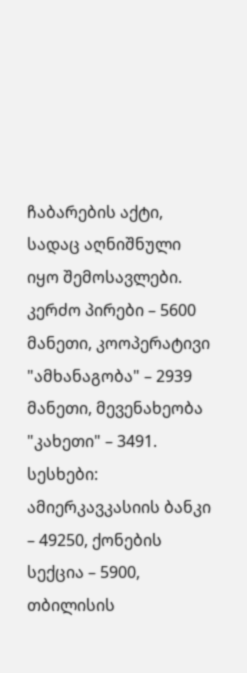ჩაბარების აქტი, სადაც აღნიშნული იყო შემოსავლები. კერძო პირები – 5600 მანეთი, კოოპერატივი "ამხანაგობა" – 2939 მანეთი, მევენახეობა "კახეთი" – 3491. სესხები: ამიერკავკასიის ბანკი – 49250, ქონების სექცია – 5900, თბილისის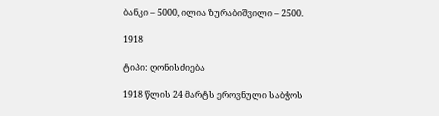ბანკი – 5000, ილია ზურაბიშვილი – 2500.

1918

ტიპი: ღონისძიება

1918 წლის 24 მარტს ეროვნული საბჭოს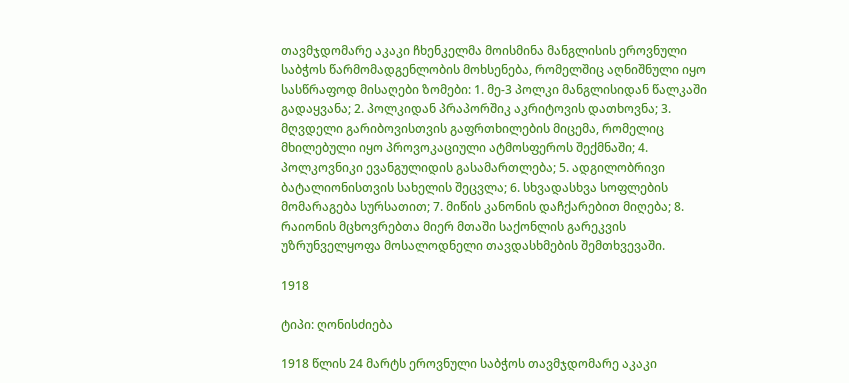თავმჯდომარე აკაკი ჩხენკელმა მოისმინა მანგლისის ეროვნული საბჭოს წარმომადგენლობის მოხსენება, რომელშიც აღნიშნული იყო სასწრაფოდ მისაღები ზომები: 1. მე-3 პოლკი მანგლისიდან წალკაში გადაყვანა; 2. პოლკიდან პრაპორშიკ აკრიტოვის დათხოვნა; 3. მღვდელი გარიბოვისთვის გაფრთხილების მიცემა, რომელიც მხილებული იყო პროვოკაციული ატმოსფეროს შექმნაში; 4. პოლკოვნიკი ევანგულიდის გასამართლება; 5. ადგილობრივი ბატალიონისთვის სახელის შეცვლა; 6. სხვადასხვა სოფლების მომარაგება სურსათით; 7. მიწის კანონის დაჩქარებით მიღება; 8. რაიონის მცხოვრებთა მიერ მთაში საქონლის გარეკვის უზრუნველყოფა მოსალოდნელი თავდასხმების შემთხვევაში.

1918

ტიპი: ღონისძიება

1918 წლის 24 მარტს ეროვნული საბჭოს თავმჯდომარე აკაკი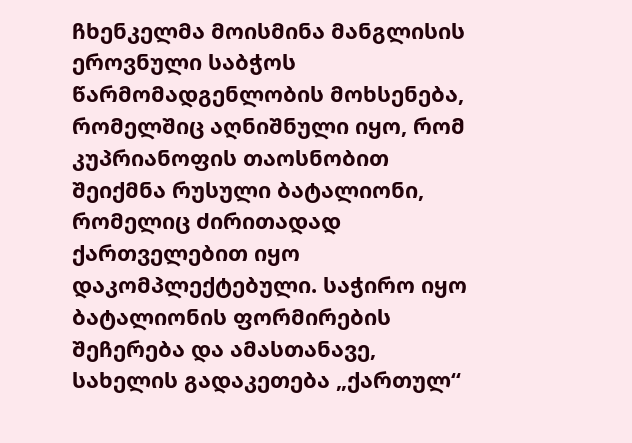ჩხენკელმა მოისმინა მანგლისის ეროვნული საბჭოს წარმომადგენლობის მოხსენება, რომელშიც აღნიშნული იყო, რომ კუპრიანოფის თაოსნობით შეიქმნა რუსული ბატალიონი, რომელიც ძირითადად ქართველებით იყო დაკომპლექტებული. საჭირო იყო ბატალიონის ფორმირების შეჩერება და ამასთანავე, სახელის გადაკეთება „ქართულ“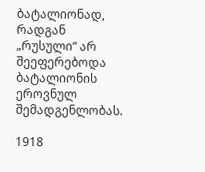ბატალიონად, რადგან „რუსული“ არ შეეფერებოდა ბატალიონის ეროვნულ შემადგენლობას.

1918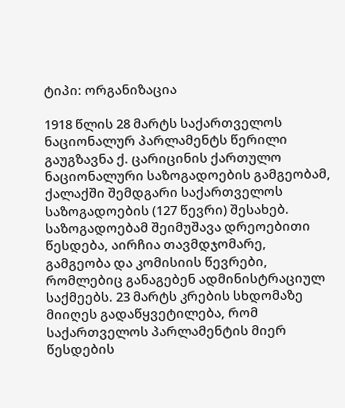ტიპი: ორგანიზაცია

1918 წლის 28 მარტს საქართველოს ნაციონალურ პარლამენტს წერილი გაუგზავნა ქ. ცარიცინის ქართულო ნაციონალური საზოგადოების გამგეობამ, ქალაქში შემდგარი საქართველოს საზოგადოების (127 წევრი) შესახებ. საზოგადოებამ შეიმუშავა დრეოებითი წესდება, აირჩია თავმდჯომარე, გამგეობა და კომისიის წევრები, რომლებიც განაგებენ ადმინისტრაციულ საქმეებს. 23 მარტს კრების სხდომაზე მიიღეს გადაწყვეტილება, რომ საქართველოს პარლამენტის მიერ წესდების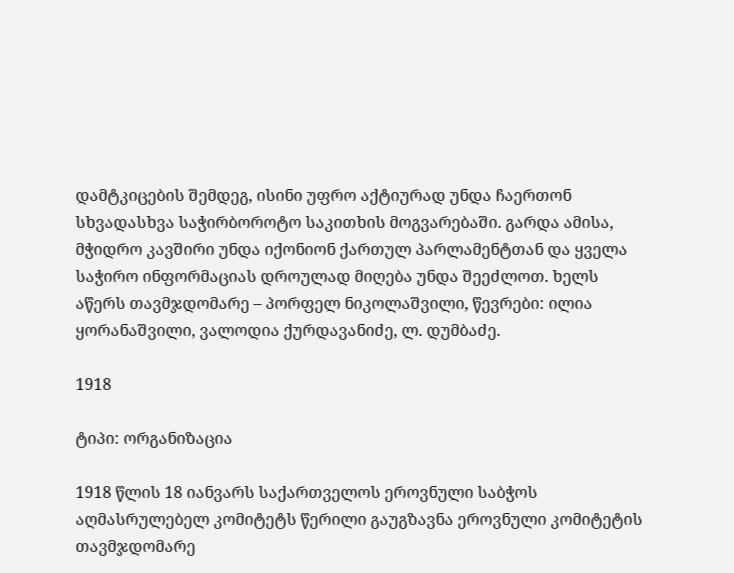დამტკიცების შემდეგ, ისინი უფრო აქტიურად უნდა ჩაერთონ სხვადასხვა საჭირბოროტო საკითხის მოგვარებაში. გარდა ამისა, მჭიდრო კავშირი უნდა იქონიონ ქართულ პარლამენტთან და ყველა საჭირო ინფორმაციას დროულად მიღება უნდა შეეძლოთ. ხელს აწერს თავმჯდომარე – პორფელ ნიკოლაშვილი, წევრები: ილია ყორანაშვილი, ვალოდია ქურდავანიძე, ლ. დუმბაძე.

1918

ტიპი: ორგანიზაცია

1918 წლის 18 იანვარს საქართველოს ეროვნული საბჭოს აღმასრულებელ კომიტეტს წერილი გაუგზავნა ეროვნული კომიტეტის თავმჯდომარე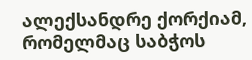ალექსანდრე ქორქიამ, რომელმაც საბჭოს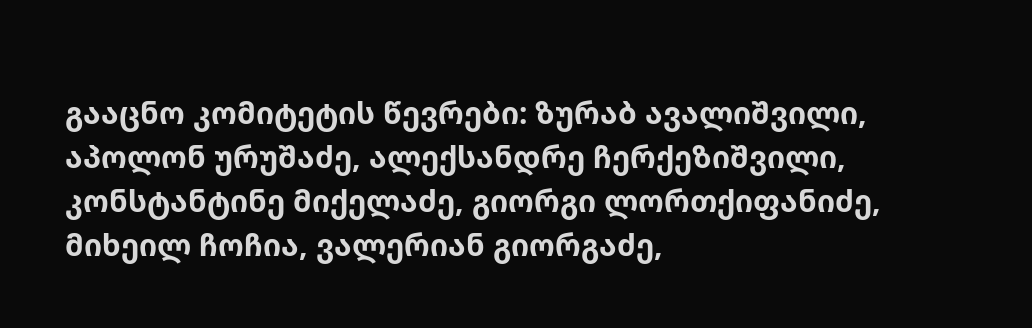გააცნო კომიტეტის წევრები: ზურაბ ავალიშვილი, აპოლონ ურუშაძე, ალექსანდრე ჩერქეზიშვილი, კონსტანტინე მიქელაძე, გიორგი ლორთქიფანიძე, მიხეილ ჩოჩია, ვალერიან გიორგაძე,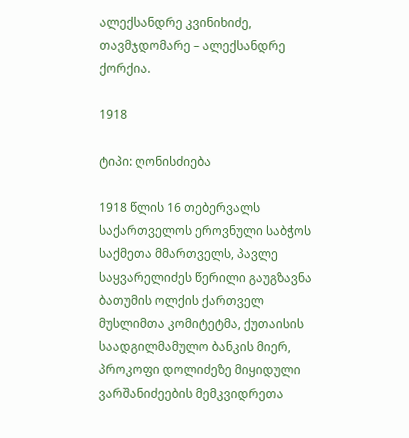ალექსანდრე კვინიხიძე, თავმჯდომარე – ალექსანდრე ქორქია.

1918

ტიპი: ღონისძიება

1918 წლის 16 თებერვალს საქართველოს ეროვნული საბჭოს საქმეთა მმართველს, პავლე საყვარელიძეს წერილი გაუგზავნა ბათუმის ოლქის ქართველ მუსლიმთა კომიტეტმა, ქუთაისის საადგილმამულო ბანკის მიერ, პროკოფი დოლიძეზე მიყიდული ვარშანიძეების მემკვიდრეთა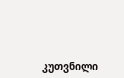კუთვნილი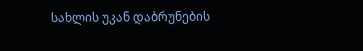სახლის უკან დაბრუნების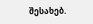შესახებ.